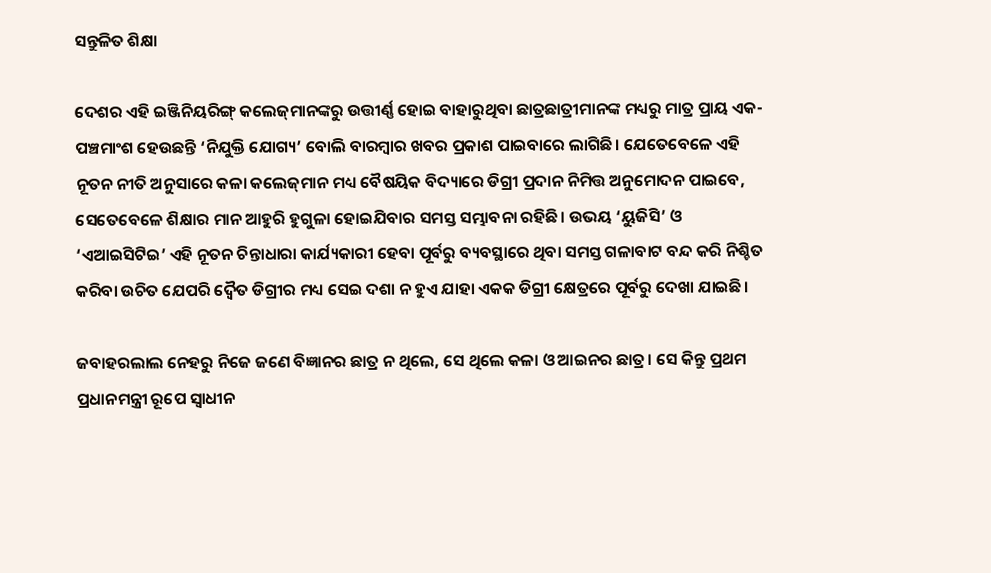ସନ୍ତୁଳିତ ଶିକ୍ଷା

ଦେଶର ଏହି ଇଞ୍ଜିନିୟରିଙ୍ଗ୍ କଲେଜ୍‌ମାନଙ୍କରୁ ଉତ୍ତୀର୍ଣ୍ଣ ହୋଇ ବାହାରୁଥିବା ଛାତ୍ରଛାତ୍ରୀମାନଙ୍କ ମଧ୍ୟରୁ ମାତ୍ର ପ୍ରାୟ ଏକ-ପଞ୍ଚମାଂଶ ହେଉଛନ୍ତି ‘ନିଯୁକ୍ତି ଯୋଗ୍ୟ’ ବୋଲି ବାରମ୍ବାର ଖବର ପ୍ରକାଶ ପାଇବାରେ ଲାଗିଛି। ଯେତେବେଳେ ଏହି ନୂତନ ନୀତି ଅନୁସାରେ କଳା କଲେଜ୍‌ମାନ ମଧ୍ୟ ବୈଷୟିକ ବିଦ୍ୟାରେ ଡିଗ୍ରୀ ପ୍ରଦାନ ନିମିତ୍ତ ଅନୁମୋଦନ ପାଇବେ, ସେତେବେଳେ ଶିକ୍ଷାର ମାନ ଆହୁରି ହୁଗୁଳା ହୋଇଯିବାର ସମସ୍ତ ସମ୍ଭାବନା ରହିଛି। ଉଭୟ ‘ୟୁଜିସି’ ଓ ‘ଏଆଇସିଟିଇ’ ଏହି ନୂତନ ଚିନ୍ତାଧାରା କାର୍ଯ୍ୟକାରୀ ହେବା ପୂର୍ବରୁ ବ୍ୟବସ୍ଥାରେ ଥିବା ସମସ୍ତ ଗଳାବାଟ ବନ୍ଦ କରି ନିଶ୍ଚିତ କରିବା ଉଚିତ ଯେପରି ଦ୍ବୈତ ଡିଗ୍ରୀର ମଧ୍ୟ ସେଇ ଦଶା ନ ହୁଏ ଯାହା ଏକକ ଡିଗ୍ରୀ କ୍ଷେତ୍ରରେ ପୂର୍ବରୁ ଦେଖା‌ ଯାଇଛି।

ଜବାହରଲାଲ ନେହରୁ ନିଜେ ଜଣେ ବିଜ୍ଞାନର ଛାତ୍ର ନ ଥିଲେ, ସେ ଥିଲେ କଳା ଓ ଆଇନର ଛାତ୍ର। ସେ କିନ୍ତୁ ପ୍ରଥମ ପ୍ରଧାନମନ୍ତ୍ରୀ ରୂପେ ସ୍ବାଧୀନ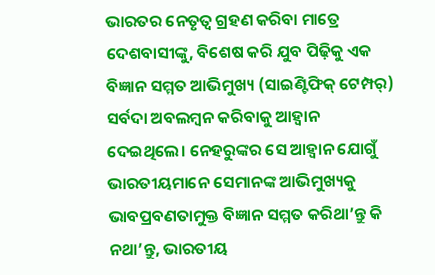ଭାରତର ନେତୃତ୍ବ ଗ୍ରହଣ କରିବା ମାତ୍ରେ ଦେଶବାସୀଙ୍କୁ, ବିଶେଷ କରି ଯୁବ ପିଢ଼ିକୁ ଏକ ବିଜ୍ଞାନ ସମ୍ମତ ଆଭିମୁଖ୍ୟ (ସାଇଣ୍ଟିଫିକ୍ ଟେମ୍ପର୍) ସର୍ବଦା ଅବଲମ୍ବନ କରିବାକୁ ଆହ୍ବାନ ଦେଇଥିଲେ। ନେହରୁଙ୍କର ସେ ଆହ୍ବାନ ଯୋଗୁଁ ଭାରତୀୟମାନେ ସେମାନଙ୍କ ଆଭିମୁଖ୍ୟକୁ ଭାବପ୍ରବଣତାମୁକ୍ତ ବିଜ୍ଞାନ ସମ୍ମତ କରିଥା’ନ୍ତୁ କି ନଥା’ନ୍ତୁ, ଭାରତୀୟ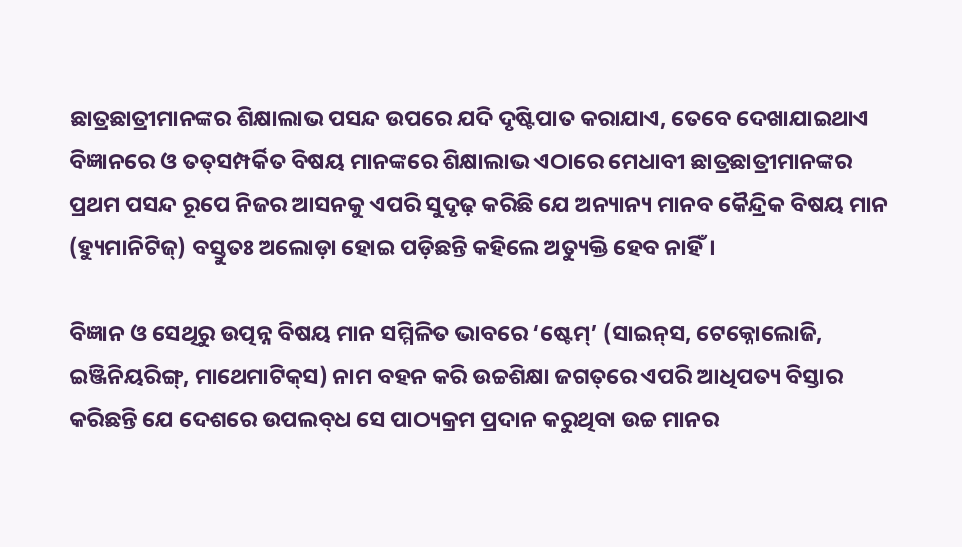ଛାତ୍ରଛାତ୍ରୀମାନଙ୍କର ଶିକ୍ଷାଲାଭ ପସନ୍ଦ ଉପରେ ଯଦି ଦୃଷ୍ଟିପାତ କରାଯାଏ, ତେବେ ଦେଖାଯାଇଥାଏ ବିଜ୍ଞାନରେ ଓ ତତ୍‌ସମ୍ପର୍କିତ ବିଷୟ ମାନଙ୍କରେ ଶିକ୍ଷାଲାଭ ଏଠାରେ ମେଧାବୀ ଛାତ୍ରଛାତ୍ରୀମାନଙ୍କର ପ୍ରଥମ ପସନ୍ଦ ରୂପେ ନିଜର ଆସନକୁ ଏପରି ସୁଦୃଢ଼ କରିଛି ଯେ ଅନ୍ୟାନ୍ୟ ମାନବ କୈନ୍ଦ୍ରିକ ବିଷୟ ମାନ (ହ୍ୟୁମାନିଟିଜ୍) ବସ୍ତୁତଃ ଅଲୋଡ଼ା ହୋଇ ପଡ଼ିଛନ୍ତି କହିଲେ ଅତ୍ୟୁକ୍ତି ହେବ ନାହିଁ।

ବିଜ୍ଞାନ ଓ ସେଥିରୁ ଉତ୍ପନ୍ନ ବିଷୟ ମାନ ସମ୍ମିଳିତ ଭାବରେ ‘ଷ୍ଟେମ୍’ (ସାଇନ୍‌ସ, ଟେକ୍ନୋଲୋଜି, ଇଞ୍ଜିନିୟରିଙ୍ଗ୍, ମାଥେମାଟିକ୍‌ସ) ନାମ ବହନ କରି ଉଚ୍ଚଶିକ୍ଷା ଜଗତ୍‌ରେ ଏପରି ଆଧିପତ୍ୟ ବିସ୍ତାର କରିଛନ୍ତି ଯେ ଦେଶରେ ଉପଲବ୍‌ଧ ସେ ପାଠ୍ୟକ୍ରମ ପ୍ରଦାନ କରୁଥିବା ଉଚ୍ଚ ମାନର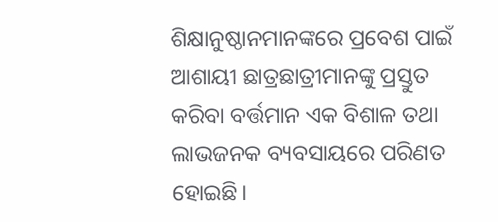ଶିକ୍ଷାନୁଷ୍ଠାନମାନଙ୍କରେ ପ୍ରବେଶ ପାଇଁ ଆଶାୟୀ ଛାତ୍ରଛାତ୍ରୀମାନଙ୍କୁ ପ୍ରସ୍ତୁତ କରିବା ବର୍ତ୍ତମାନ ଏକ ବିଶାଳ ତଥା ଲାଭଜନକ ବ୍ୟବସାୟରେ ପରିଣତ ହୋଇଛି।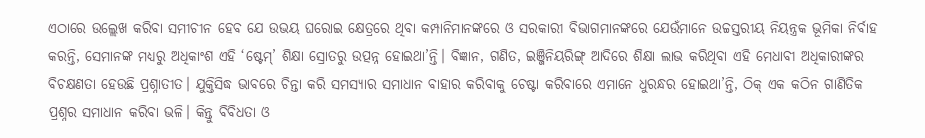ଏଠାରେ ଉଲ୍ଲେଖ କରିବା ସମୀଚୀନ ହେବ ଯେ ଉଭୟ ଘରୋଇ କ୍ଷେତ୍ରରେ ଥିବା କମ୍ପାନିମାନଙ୍କରେ ଓ ସରକାରୀ ବିଭାଗମାନଙ୍କରେ ଯେଉଁମାନେ ଉଚ୍ଚସ୍ତରୀୟ ନିୟନ୍ତ୍ରକ ଭୂମିକା ନିର୍ବାହ କରନ୍ତି, ସେମାନଙ୍କ ମଧ୍ୟରୁ ଅଧିକାଂଶ ଏହି ‘ଷ୍ଟେମ୍’ ଶିକ୍ଷା ସ୍ରୋତରୁ ଉତ୍ପନ୍ନ ହୋଇଥା’ନ୍ତି। ବିଜ୍ଞାନ, ଗଣିତ, ଇଞ୍ଜିନିୟରିଙ୍ଗ୍‌ ଆଦିରେ ଶିକ୍ଷା ଲାଭ କରିଥିବା ଏହି ମେଧାବୀ ଅଧିକାରୀଙ୍କର ବିଚକ୍ଷଣତା ହେଉଛି ପ୍ରଶ୍ନାତୀତ। ଯୁକ୍ତିସିଦ୍ଧ ଭାବରେ ଚିନ୍ତା କରି ସମସ୍ୟାର ସମାଧାନ ବାହାର କରିବାକୁ ଚେଷ୍ଟା କରିବାରେ ଏମାନେ ଧୁରନ୍ଧର ହୋଇଥା’ନ୍ତି, ଠିକ୍ ଏକ କଠିନ ଗାଣିତିକ ପ୍ରଶ୍ନର ସମାଧାନ କରିବା ଭଳି। କିନ୍ତୁ ବିବିଧତା ଓ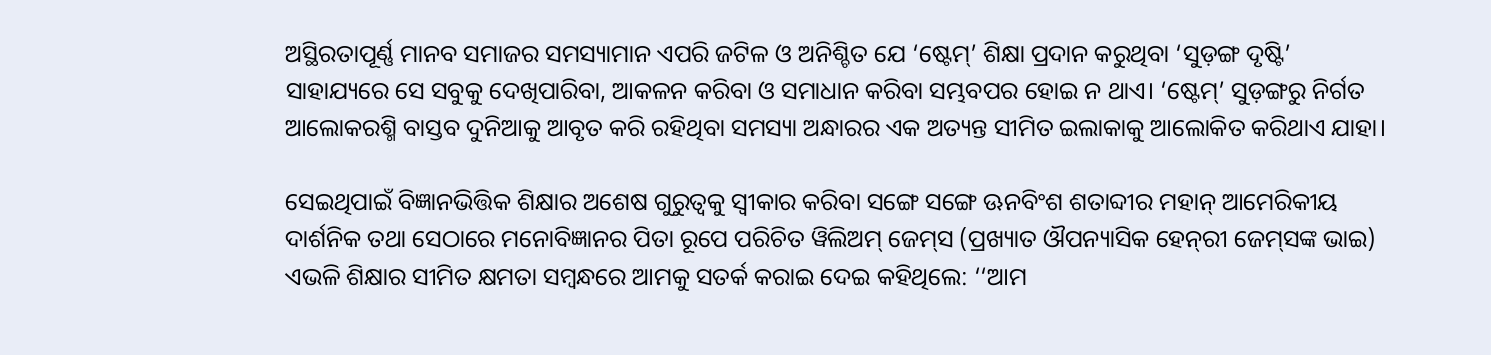ଅସ୍ଥିରତାପୂର୍ଣ୍ଣ ମାନବ ସମାଜର ସମସ୍ୟାମାନ ଏପରି ଜଟିଳ ଓ ଅନିଶ୍ଚିତ ଯେ ‘ଷ୍ଟେମ୍’ ଶିକ୍ଷା ପ୍ରଦାନ କରୁଥିବା ‘ସୁଡ଼ଙ୍ଗ ଦୃଷ୍ଟି’ ସାହାଯ୍ୟରେ ସେ ସବୁକୁ ଦେଖିପାରିବା, ଆକଳନ କରିବା ଓ ସମାଧାନ କରିବା ସମ୍ଭବପର ହୋଇ ନ ଥାଏ। ‘ଷ୍ଟେମ୍’ ସୁଡ଼ଙ୍ଗରୁ ନିର୍ଗତ ଆଲୋକରଶ୍ମି ବାସ୍ତବ ଦୁନିଆକୁ ଆବୃତ କରି ରହିଥିବା ସମସ୍ୟା ଅନ୍ଧାରର ଏକ ଅତ୍ୟନ୍ତ ସୀମିତ ଇଲାକାକୁ ଆଲୋକିତ କରିଥାଏ ଯାହା।

ସେଇଥିପାଇଁ ବିଜ୍ଞାନଭିତ୍ତିକ ଶିକ୍ଷାର ଅଶେଷ ଗୁରୁତ୍ବକୁ ସ୍ବୀକାର କରିବା ସଙ୍ଗେ ସଙ୍ଗେ ଊନବିଂଶ ଶତାବ୍ଦୀର ମହାନ୍ ଆମେରିକୀୟ ଦାର୍ଶନିକ ତଥା ସେଠାରେ ମନୋବିଜ୍ଞାନର ପିତା ରୂପେ ପରିଚିତ ୱିଲିଅମ୍ ଜେମ୍‌ସ (ପ୍ରଖ୍ୟାତ ଔପନ୍ୟାସିକ ହେନ୍‌ରୀ ଜେମ୍‌ସଙ୍କ ଭାଇ) ଏଭଳି ଶିକ୍ଷାର ସୀମିତ କ୍ଷମତା ସମ୍ବନ୍ଧରେ ଆମକୁ ସତର୍କ କରାଇ ଦେଇ କହିଥିଲେ: ‘‘ଆମ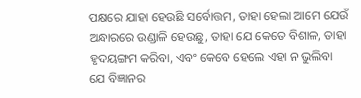ପକ୍ଷରେ ଯାହା ହେଉଛି ସର୍ବୋତ୍ତମ, ତାହା ହେଲା ଆମେ ଯେଉଁ ଅନ୍ଧାରରେ ଉଣ୍ଡାଳି ହେଉଛୁ, ତାହା ଯେ କେତେ ବିଶାଳ, ତାହା ହୃଦୟଙ୍ଗମ କରିବା, ଏବଂ କେବେ ହେଲେ ଏହା ନ ଭୁଲିବା ଯେ ବିଜ୍ଞାନର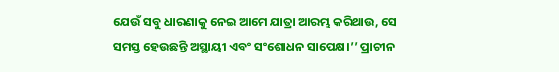ଯେଉଁ ସବୁ ଧାରଣାକୁ ନେଇ ଆମେ ଯାତ୍ରା ଆରମ୍ଭ କରିଥାଉ, ସେ ସମସ୍ତ ହେଉଛନ୍ତି ଅସ୍ଥାୟୀ ଏବଂ ସଂଶୋଧନ ସାପେକ୍ଷ।’’ ପ୍ରାଚୀନ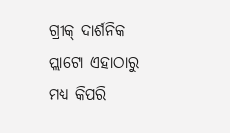ଗ୍ରୀକ୍ ଦାର୍ଶନିକ ପ୍ଲାଟୋ ଏହାଠାରୁ ମଧ୍ୟ କିପରି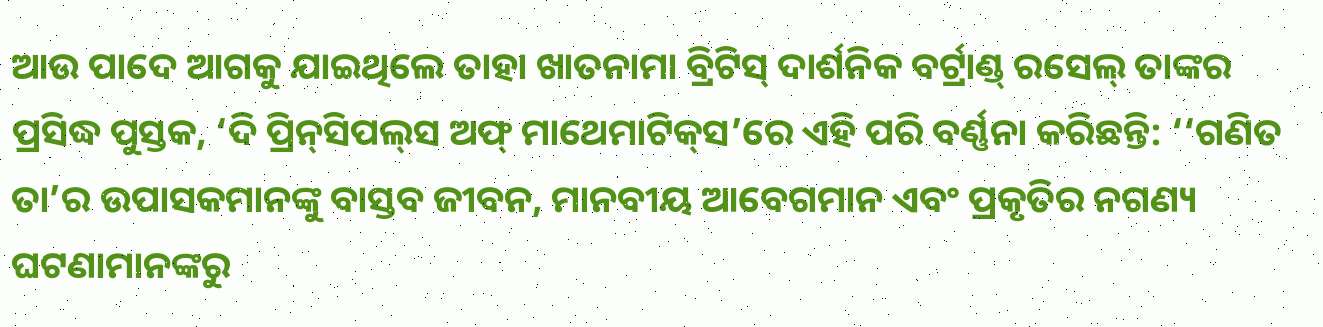ଆଉ ପାଦେ ଆଗକୁ ଯାଇଥିଲେ ତାହା ଖାତନାମା ବ୍ରିଟିସ୍ ଦାର୍ଶନିକ ବର୍ଟ୍ରାଣ୍ଡ୍ ରସେଲ୍ ତାଙ୍କର ପ୍ରସିଦ୍ଧ ପୁସ୍ତକ, ‘ଦି ପ୍ରିନ୍‌ସିପଲ୍‌ସ ଅଫ୍ ମାଥେମାଟିକ୍‌ସ’ରେ ଏହି ପରି ବର୍ଣ୍ଣନା କରିଛନ୍ତି: ‘‘ଗଣିତ ତା’ର ଉପାସକମାନଙ୍କୁ ବାସ୍ତବ ଜୀବନ, ମାନବୀୟ ଆବେଗମାନ ଏବଂ ପ୍ରକୃତିର ନଗଣ୍ୟ ଘଟଣାମାନଙ୍କରୁ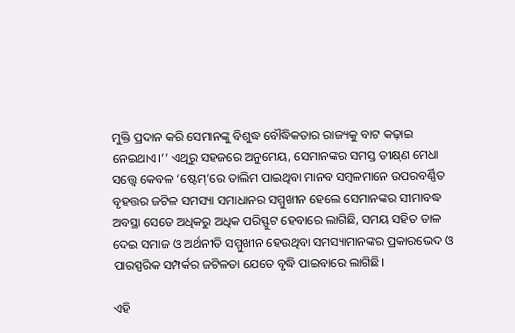ମୁକ୍ତି ପ୍ରଦାନ କରି ସେମାନଙ୍କୁ ବିଶୁଦ୍ଧ ବୌଦ୍ଧିକତାର ରାଜ୍ୟକୁ ବାଟ କଢ଼ାଇ ନେଇଥାଏ।’’ ଏଥିରୁ ସହଜରେ ଅନୁମେୟ, ସେମାନଙ୍କର ସମସ୍ତ ତୀକ୍ଷ୍‌ଣ ମେଧା ସତ୍ତ୍ବେ କେବଳ ‘ଷ୍ଟେମ୍’ରେ ତାଲିମ ପାଇଥିବା ମାନବ ସମ୍ବଳମାନେ ଉପରବର୍ଣ୍ଣିତ ବୃହତ୍ତର ଜଟିଳ ସମସ୍ୟା ସମାଧାନର ସମ୍ମୁଖୀନ ହେଲେ ସେମାନଙ୍କର ସୀମାବଦ୍ଧ ଅବସ୍ଥା ସେତେ ଅଧିକରୁ ଅଧିକ ପରିସ୍ଫୁଟ ହେବାରେ ଲାଗିଛି, ସମୟ ସହିତ ତାଳ ଦେଇ ସମାଜ ଓ ଅର୍ଥନୀତି ସମ୍ମୁଖୀନ ହେଉଥିବା ସମସ୍ୟାମାନଙ୍କର ପ୍ରକାରଭେଦ ଓ ପାରସ୍ପରିକ ସମ୍ପର୍କର ଜଟିଳତା ଯେତେ ବୃଦ୍ଧି ପାଇବାରେ ଲାଗିଛି।

ଏହି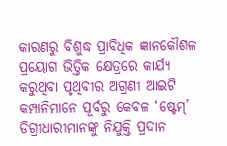କାରଣରୁ ବିଶୁଦ୍ଧ ପ୍ରାବିଧିକ ଜ୍ଞାନକୌଶଳ ପ୍ରୟୋଗ ଭିତ୍ତିକ କ୍ଷେତ୍ରରେ କାର୍ଯ୍ୟ କରୁଥିବା ପୃଥିବୀର ଅଗ୍ରଣୀ ଆଇଟି କମ୍ପାନିମାନେ ପୂର୍ବରୁ କେବଳ ‘ଷ୍ଟେମ୍’ ଡିଗ୍ରୀଧାରୀମାନଙ୍କୁ ନିଯୁକ୍ତି ପ୍ରଦାନ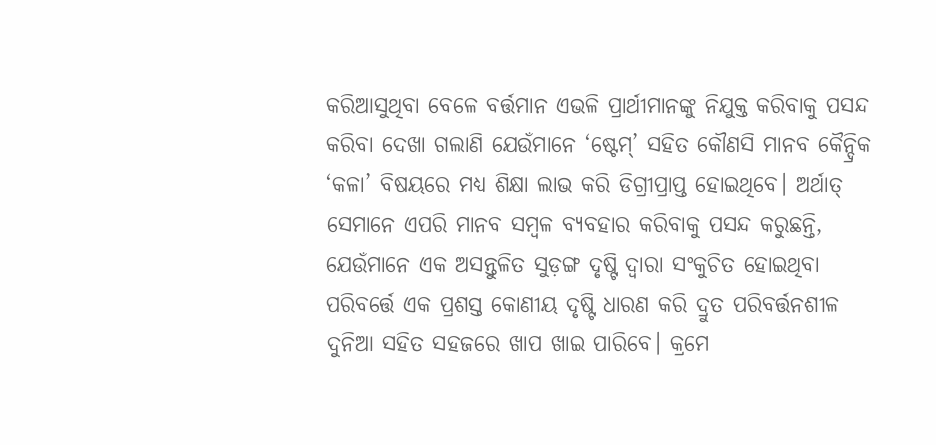କରିଆସୁଥିବା ବେଳେ ବର୍ତ୍ତମାନ ଏଭଳି ପ୍ରାର୍ଥୀମାନଙ୍କୁ ନିଯୁକ୍ତ କରିବାକୁ ପସନ୍ଦ କରିବା ଦେଖା ଗଲାଣି ଯେଉଁମାନେ ‘ଷ୍ଟେମ୍’ ସହିତ କୌଣସି ମାନବ କୈନ୍ଦ୍ରିକ ‘କଳା’ ବିଷୟରେ ମଧ୍ୟ ଶିକ୍ଷା ଲାଭ କରି ଡିଗ୍ରୀପ୍ରାପ୍ତ ହୋଇଥିବେ। ଅର୍ଥାତ୍ ସେମାନେ ଏପରି ମାନବ ସମ୍ବଳ ବ୍ୟବହାର କରିବାକୁ ପସନ୍ଦ କରୁଛନ୍ତି, ଯେଉଁମାନେ ଏକ ଅସନ୍ତୁଳିତ ସୁଡ଼ଙ୍ଗ ଦୃଷ୍ଟି ଦ୍ବାରା ସଂକୁଚିତ ହୋଇଥିବା ପରିବର୍ତ୍ତେ ଏକ ପ୍ରଶସ୍ତ କୋଣୀୟ ଦୃଷ୍ଟି ଧାରଣ କରି ଦ୍ରୁତ ପରିବର୍ତ୍ତନଶୀଳ ଦୁନିଆ ସହିତ ସହଜରେ ଖାପ ଖାଇ ପାରିବେ। କ୍ରମେ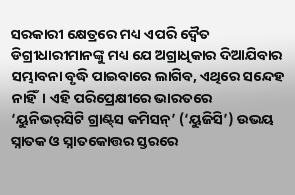ସରକାରୀ କ୍ଷେତ୍ରରେ ମଧ୍ୟ ଏପରି ଦ୍ବୈତ ଡିଗ୍ରୀଧାରୀମାନଙ୍କୁ ମଧ୍ୟ ଯେ ଅଗ୍ରାଧିକାର ଦିଆଯିବାର ସମ୍ଭାବନା ବୃଦ୍ଧି ପାଇବାରେ ଲାଗିବ, ଏଥିରେ ସନ୍ଦେହ ନାହିଁ। ଏହି ପରିପ୍ରେକ୍ଷୀରେ ଭାରତରେ ‘ୟୁନିଭର୍‌ସିଟି ଗ୍ରାଣ୍ଟ୍‌ସ କମିସନ୍’ (‘ୟୁଜିସି’) ଉଭୟ ସ୍ନାତକ ଓ ସ୍ନାତକୋତ୍ତର ସ୍ତରରେ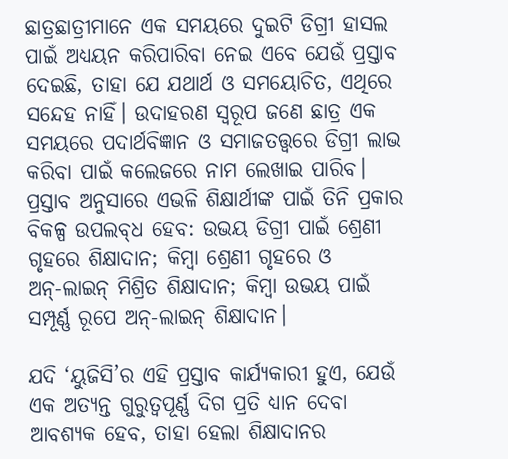ଛାତ୍ରଛାତ୍ରୀମାନେ ଏକ ସମୟରେ ଦୁଇଟି ଡିଗ୍ରୀ ହାସଲ ପାଇଁ ଅଧ୍ୟୟନ କରିପାରିବା ନେଇ ଏବେ ଯେଉଁ ପ୍ରସ୍ତାବ ଦେଇଛି, ତାହା ଯେ ଯଥାର୍ଥ ଓ ସମୟୋଚିତ, ଏଥିରେ ସନ୍ଦେହ ନାହିଁ। ଉଦାହରଣ ସ୍ବରୂପ ଜଣେ ଛାତ୍ର ଏକ ସମୟରେ ପଦାର୍ଥବିଜ୍ଞାନ ଓ ସମାଜତତ୍ତ୍ବରେ ଡିଗ୍ରୀ ଲାଭ କରିବା ପାଇଁ କଲେଜରେ ନାମ ଲେଖାଇ ପାରିବ। ପ୍ରସ୍ତାବ ଅନୁସାରେ ଏଭଳି ଶିକ୍ଷାର୍ଥୀଙ୍କ ପାଇଁ ତିନି ପ୍ରକାର ବିକଳ୍ପ ଉପଲବ୍‌ଧ ହେବ: ଉଭୟ ଡିଗ୍ରୀ ପାଇଁ ଶ୍ରେଣୀ ଗୃହରେ ଶିକ୍ଷାଦାନ; କିମ୍ବା ଶ୍ରେଣୀ ଗୃହରେ ଓ ଅନ୍‌-ଲାଇନ୍‌ ମିଶ୍ରିତ ଶିକ୍ଷାଦାନ; କିମ୍ବା ଉଭୟ ପାଇଁ ସମ୍ପୂର୍ଣ୍ଣ ରୂପେ ଅନ୍‌-ଲାଇନ୍ ଶିକ୍ଷାଦାନ।

ଯଦି ‘ୟୁଜିସି’ର ଏହି ପ୍ରସ୍ତାବ କାର୍ଯ୍ୟକାରୀ ହୁଏ, ଯେଉଁ ଏକ ଅତ୍ୟନ୍ତ ଗୁରୁତ୍ବପୂର୍ଣ୍ଣ ଦିଗ ପ୍ରତି ଧ୍ୟାନ ଦେବା ଆବଶ୍ୟକ ହେବ, ତାହା ହେଲା ଶିକ୍ଷାଦାନର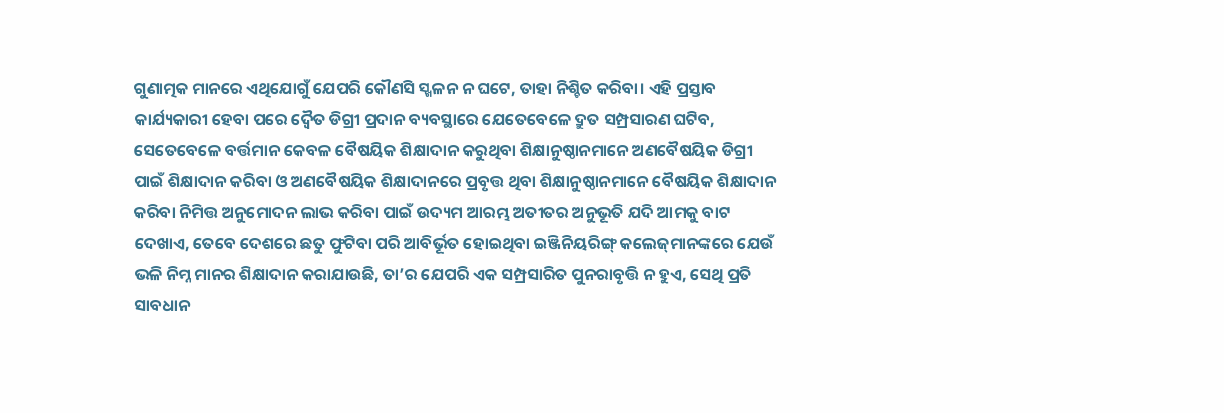ଗୁଣାତ୍ମକ ମାନରେ ଏଥିଯୋଗୁଁ ଯେପରି କୌଣସି ସ୍ଖଳନ ନ ଘଟେ, ତାହା ନିଶ୍ଚିତ କରିବା। ଏହି ପ୍ରସ୍ତାବ କାର୍ଯ୍ୟକାରୀ ହେବା ପରେ ଦ୍ବୈତ ଡିଗ୍ରୀ ପ୍ରଦାନ ବ୍ୟବସ୍ଥାରେ ଯେତେବେଳେ ଦ୍ରୁତ ସମ୍ପ୍ରସାରଣ ଘଟିବ, ସେତେବେଳେ ବର୍ତ୍ତମାନ କେବଳ ବୈଷୟିକ ଶିକ୍ଷାଦାନ କରୁଥିବା ଶିକ୍ଷାନୁଷ୍ଠାନମାନେ ଅଣବୈଷୟିକ ଡିଗ୍ରୀ ପାଇଁ ଶିକ୍ଷାଦାନ କରିବା ଓ ଅଣବୈଷୟିକ ଶିକ୍ଷାଦାନରେ ପ୍ରବୃତ୍ତ ଥିବା ଶିକ୍ଷାନୁଷ୍ଠାନମାନେ ବୈଷୟିକ ଶିକ୍ଷାଦାନ କରିବା ନିମିତ୍ତ ଅନୁମୋଦନ ଲାଭ କରିବା ପାଇଁ ଉଦ୍ୟମ ଆରମ୍ଭ ଅତୀତର ଅନୁଭୂତି ଯଦି ଆମକୁ ବାଟ ଦେଖାଏ, ତେବେ ଦେଶରେ ଛତୁ ଫୁଟିବା ପରି ଆବିର୍ଭୂତ ହୋଇଥିବା ଇଞ୍ଜିନିୟରିଙ୍ଗ୍ କଲେଜ୍‌ମାନଙ୍କରେ ଯେଉଁ ଭଳି ନିମ୍ନ ମାନର ଶିକ୍ଷାଦାନ କରାଯାଉଛି, ତା’ର ଯେପରି ଏକ ସମ୍ପ୍ରସାରିତ ପୁନରାବୃତ୍ତି ନ ହୁଏ, ସେଥି ପ୍ରତି ସାବଧାନ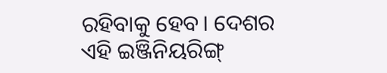ରହିବାକୁ ହେବ। ଦେଶର ଏହି ଇଞ୍ଜିନିୟରିଙ୍ଗ୍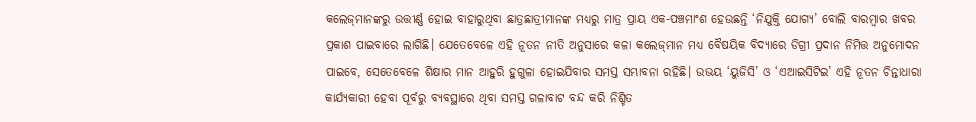କଲେଜ୍‌ମାନଙ୍କରୁ ଉତ୍ତୀର୍ଣ୍ଣ ହୋଇ ବାହାରୁଥିବା ଛାତ୍ରଛାତ୍ରୀମାନଙ୍କ ମଧ୍ୟରୁ ମାତ୍ର ପ୍ରାୟ ଏକ-ପଞ୍ଚମାଂଶ ହେଉଛନ୍ତି ‘ନିଯୁକ୍ତି ଯୋଗ୍ୟ’ ବୋଲି ବାରମ୍ବାର ଖବର ପ୍ରକାଶ ପାଇବାରେ ଲାଗିଛି। ଯେତେବେଳେ ଏହି ନୂତନ ନୀତି ଅନୁସାରେ କଳା କଲେଜ୍‌ମାନ ମଧ୍ୟ ବୈଷୟିକ ବିଦ୍ୟାରେ ଡିଗ୍ରୀ ପ୍ରଦାନ ନିମିତ୍ତ ଅନୁମୋଦନ ପାଇବେ, ସେତେବେଳେ ଶିକ୍ଷାର ମାନ ଆହୁରି ହୁଗୁଳା ହୋଇଯିବାର ସମସ୍ତ ସମ୍ଭାବନା ରହିଛି। ଉଭୟ ‘ୟୁଜିସି’ ଓ ‘ଏଆଇସିଟିଇ’ ଏହି ନୂତନ ଚିନ୍ତାଧାରା କାର୍ଯ୍ୟକାରୀ ହେବା ପୂର୍ବରୁ ବ୍ୟବସ୍ଥାରେ ଥିବା ସମସ୍ତ ଗଳାବାଟ ବନ୍ଦ କରି ନିଶ୍ଚିତ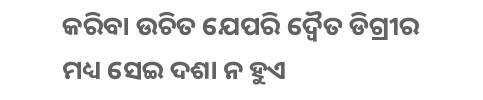କରିବା ଉଚିତ ଯେପରି ଦ୍ବୈତ ଡିଗ୍ରୀର ମଧ୍ୟ ସେଇ ଦଶା ନ ହୁଏ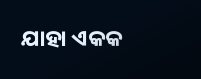ଯାହା ଏକକ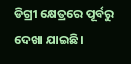ଡିଗ୍ରୀ କ୍ଷେତ୍ରରେ ପୂର୍ବରୁ ଦେଖା‌ ଯାଇଛି।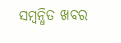ସମ୍ବନ୍ଧିତ ଖବର